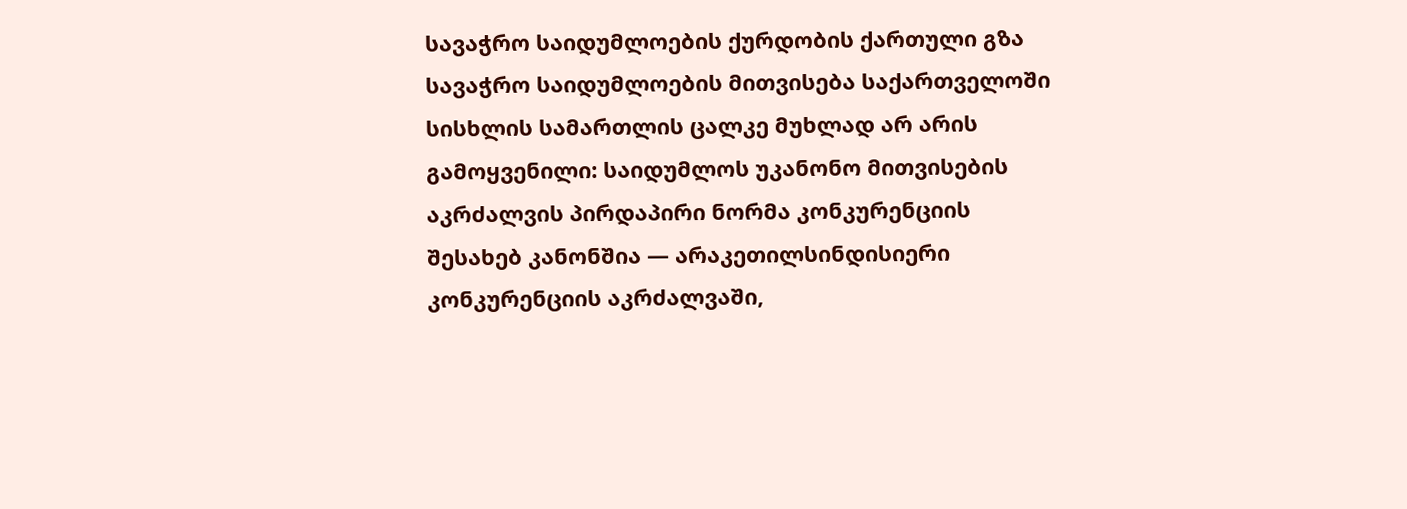სავაჭრო საიდუმლოების ქურდობის ქართული გზა
სავაჭრო საიდუმლოების მითვისება საქართველოში სისხლის სამართლის ცალკე მუხლად არ არის გამოყვენილი: საიდუმლოს უკანონო მითვისების აკრძალვის პირდაპირი ნორმა კონკურენციის შესახებ კანონშია — არაკეთილსინდისიერი კონკურენციის აკრძალვაში,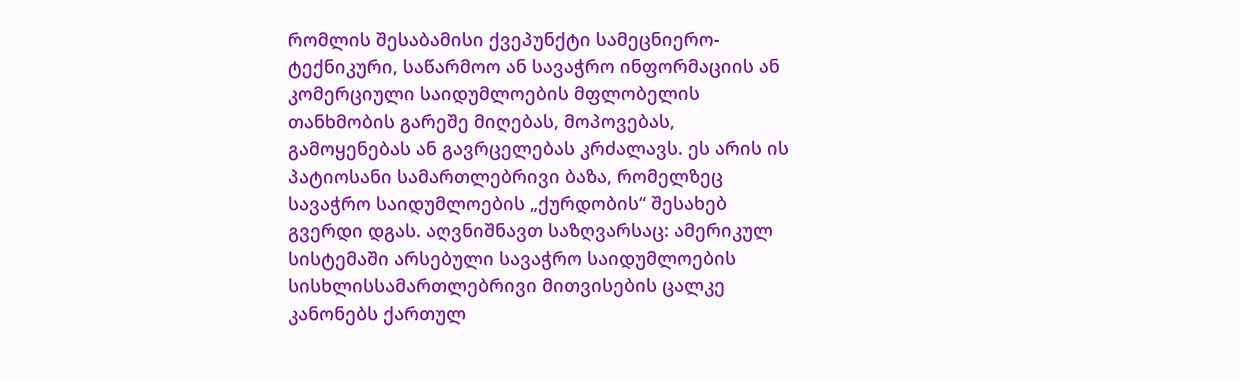რომლის შესაბამისი ქვეპუნქტი სამეცნიერო-ტექნიკური, საწარმოო ან სავაჭრო ინფორმაციის ან კომერციული საიდუმლოების მფლობელის თანხმობის გარეშე მიღებას, მოპოვებას, გამოყენებას ან გავრცელებას კრძალავს. ეს არის ის პატიოსანი სამართლებრივი ბაზა, რომელზეც სავაჭრო საიდუმლოების „ქურდობის“ შესახებ გვერდი დგას. აღვნიშნავთ საზღვარსაც: ამერიკულ სისტემაში არსებული სავაჭრო საიდუმლოების სისხლისსამართლებრივი მითვისების ცალკე კანონებს ქართულ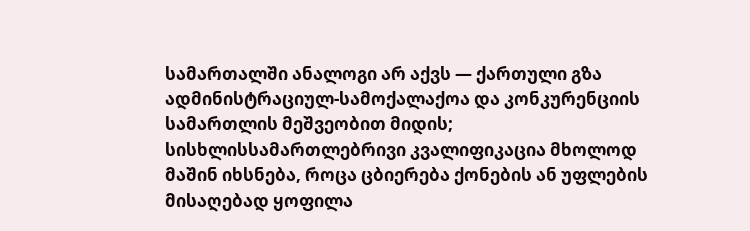სამართალში ანალოგი არ აქვს — ქართული გზა ადმინისტრაციულ-სამოქალაქოა და კონკურენციის სამართლის მეშვეობით მიდის; სისხლისსამართლებრივი კვალიფიკაცია მხოლოდ მაშინ იხსნება, როცა ცბიერება ქონების ან უფლების მისაღებად ყოფილა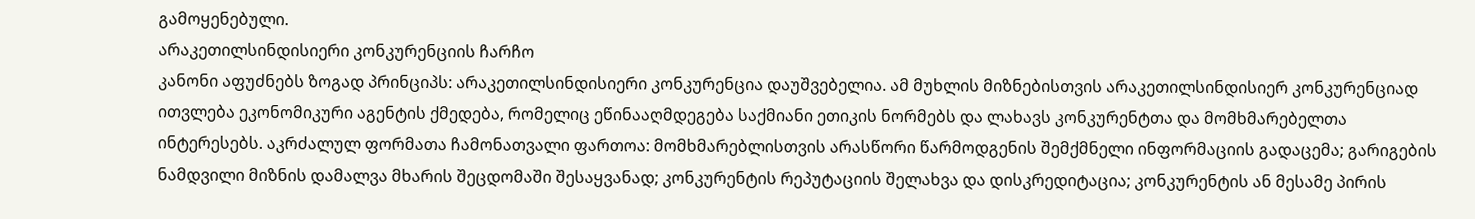გამოყენებული.
არაკეთილსინდისიერი კონკურენციის ჩარჩო
კანონი აფუძნებს ზოგად პრინციპს: არაკეთილსინდისიერი კონკურენცია დაუშვებელია. ამ მუხლის მიზნებისთვის არაკეთილსინდისიერ კონკურენციად ითვლება ეკონომიკური აგენტის ქმედება, რომელიც ეწინააღმდეგება საქმიანი ეთიკის ნორმებს და ლახავს კონკურენტთა და მომხმარებელთა ინტერესებს. აკრძალულ ფორმათა ჩამონათვალი ფართოა: მომხმარებლისთვის არასწორი წარმოდგენის შემქმნელი ინფორმაციის გადაცემა; გარიგების ნამდვილი მიზნის დამალვა მხარის შეცდომაში შესაყვანად; კონკურენტის რეპუტაციის შელახვა და დისკრედიტაცია; კონკურენტის ან მესამე პირის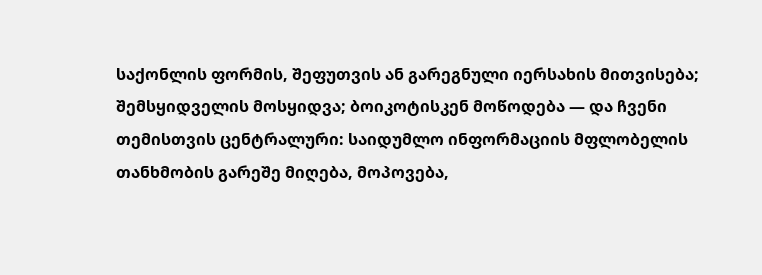საქონლის ფორმის, შეფუთვის ან გარეგნული იერსახის მითვისება; შემსყიდველის მოსყიდვა; ბოიკოტისკენ მოწოდება — და ჩვენი თემისთვის ცენტრალური: საიდუმლო ინფორმაციის მფლობელის თანხმობის გარეშე მიღება, მოპოვება,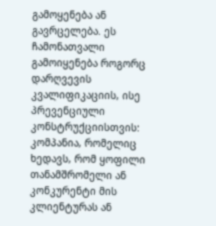გამოყენება ან გავრცელება. ეს ჩამონათვალი გამოიყენება როგორც დარღვევის კვალიფიკაციის, ისე პრევენციული კონსტრუქციისთვის: კომპანია, რომელიც ხედავს, რომ ყოფილი თანამშრომელი ან კონკურენტი მის კლიენტურას ან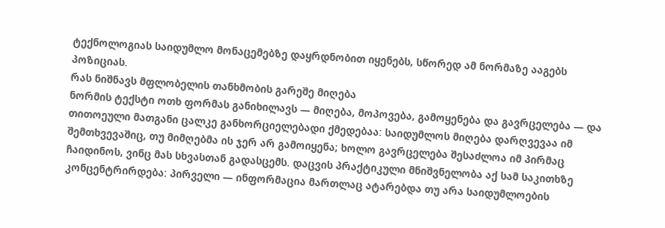ტექნოლოგიას საიდუმლო მონაცემებზე დაყრდნობით იყენებს, სწორედ ამ ნორმაზე ააგებს პოზიციას.
რას ნიშნავს მფლობელის თანხმობის გარეშე მიღება
ნორმის ტექსტი ოთხ ფორმას განიხილავს — მიღება, მოპოვება, გამოყენება და გავრცელება — და თითოეული მათგანი ცალკე განხორციელებადი ქმედებაა: საიდუმლოს მიღება დარღვევაა იმ შემთხვევაშიც, თუ მიმღებმა ის ჯერ არ გამოიყენა; ხოლო გავრცელება შესაძლოა იმ პირმაც ჩაიდინოს, ვინც მას სხვასთან გადასცემს. დაცვის პრაქტიკული მნიშვნელობა აქ სამ საკითხზე კონცენტრირდება: პირველი — ინფორმაცია მართლაც ატარებდა თუ არა საიდუმლოების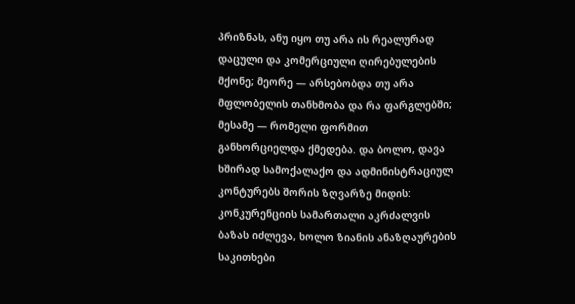პრიზნას, ანუ იყო თუ არა ის რეალურად დაცული და კომერციული ღირებულების მქონე; მეორე — არსებობდა თუ არა მფლობელის თანხმობა და რა ფარგლებში; მესამე — რომელი ფორმით განხორციელდა ქმედება. და ბოლო, დავა ხშირად სამოქალაქო და ადმინისტრაციულ კონტურებს შორის ზღვარზე მიდის: კონკურენციის სამართალი აკრძალვის ბაზას იძლევა, ხოლო ზიანის ანაზღაურების საკითხები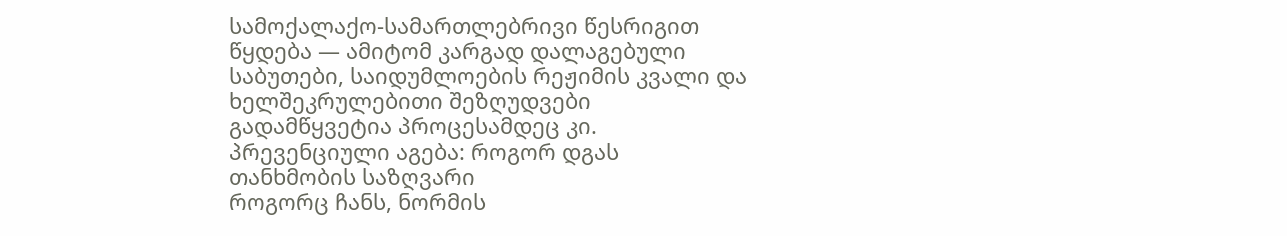სამოქალაქო-სამართლებრივი წესრიგით წყდება — ამიტომ კარგად დალაგებული საბუთები, საიდუმლოების რეჟიმის კვალი და ხელშეკრულებითი შეზღუდვები გადამწყვეტია პროცესამდეც კი.
პრევენციული აგება: როგორ დგას თანხმობის საზღვარი
როგორც ჩანს, ნორმის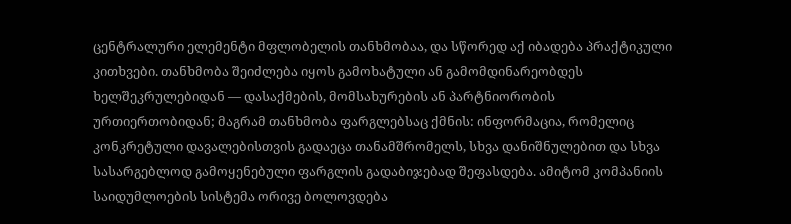ცენტრალური ელემენტი მფლობელის თანხმობაა, და სწორედ აქ იბადება პრაქტიკული კითხვები. თანხმობა შეიძლება იყოს გამოხატული ან გამომდინარეობდეს ხელშეკრულებიდან — დასაქმების, მომსახურების ან პარტნიორობის ურთიერთობიდან; მაგრამ თანხმობა ფარგლებსაც ქმნის: ინფორმაცია, რომელიც კონკრეტული დავალებისთვის გადაეცა თანამშრომელს, სხვა დანიშნულებით და სხვა სასარგებლოდ გამოყენებული ფარგლის გადაბიჯებად შეფასდება. ამიტომ კომპანიის საიდუმლოების სისტემა ორივე ბოლოვდება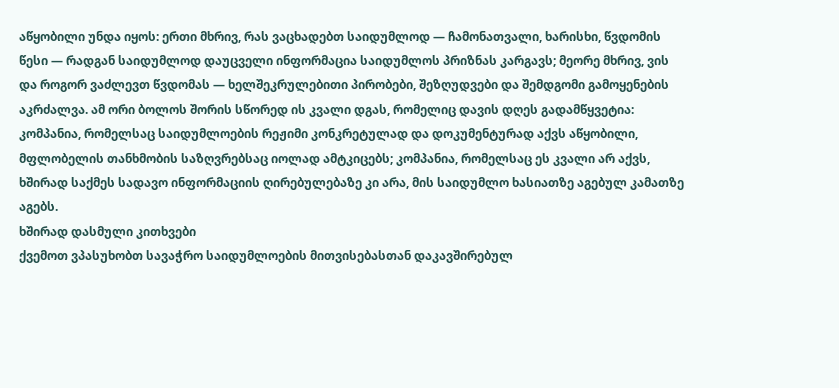აწყობილი უნდა იყოს: ერთი მხრივ, რას ვაცხადებთ საიდუმლოდ — ჩამონათვალი, ხარისხი, წვდომის წესი — რადგან საიდუმლოდ დაუცველი ინფორმაცია საიდუმლოს პრიზნას კარგავს; მეორე მხრივ, ვის და როგორ ვაძლევთ წვდომას — ხელშეკრულებითი პირობები, შეზღუდვები და შემდგომი გამოყენების აკრძალვა. ამ ორი ბოლოს შორის სწორედ ის კვალი დგას, რომელიც დავის დღეს გადამწყვეტია: კომპანია, რომელსაც საიდუმლოების რეჟიმი კონკრეტულად და დოკუმენტურად აქვს აწყობილი, მფლობელის თანხმობის საზღვრებსაც იოლად ამტკიცებს; კომპანია, რომელსაც ეს კვალი არ აქვს, ხშირად საქმეს სადავო ინფორმაციის ღირებულებაზე კი არა, მის საიდუმლო ხასიათზე აგებულ კამათზე აგებს.
ხშირად დასმული კითხვები
ქვემოთ ვპასუხობთ სავაჭრო საიდუმლოების მითვისებასთან დაკავშირებულ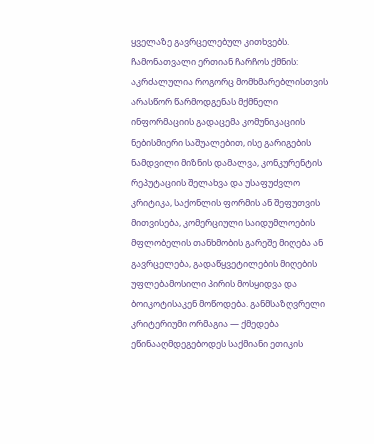ყველაზე გავრცელებულ კითხვებს. ჩამონათვალი ერთიან ჩარჩოს ქმნის: აკრძალულია როგორც მომხმარებლისთვის არასწორ წარმოდგენას მქმნელი ინფორმაციის გადაცემა კომუნიკაციის ნებისმიერი საშუალებით, ისე გარიგების ნამდვილი მიზნის დამალვა, კონკურენტის რეპუტაციის შელახვა და უსაფუძვლო კრიტიკა, საქონლის ფორმის ან შეფუთვის მითვისება, კომერციული საიდუმლოების მფლობელის თანხმობის გარეშე მიღება ან გავრცელება, გადაწყვეტილების მიღების უფლებამოსილი პირის მოსყიდვა და ბოიკოტისაკენ მოწოდება. განმსაზღვრელი კრიტერიუმი ორმაგია — ქმედება ეწინააღმდეგებოდეს საქმიანი ეთიკის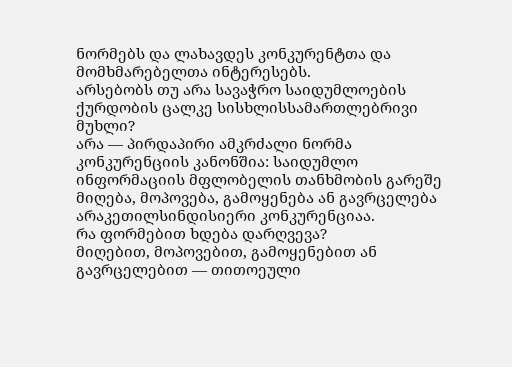ნორმებს და ლახავდეს კონკურენტთა და მომხმარებელთა ინტერესებს.
არსებობს თუ არა სავაჭრო საიდუმლოების ქურდობის ცალკე სისხლისსამართლებრივი მუხლი?
არა — პირდაპირი ამკრძალი ნორმა კონკურენციის კანონშია: საიდუმლო ინფორმაციის მფლობელის თანხმობის გარეშე მიღება, მოპოვება, გამოყენება ან გავრცელება არაკეთილსინდისიერი კონკურენციაა.
რა ფორმებით ხდება დარღვევა?
მიღებით, მოპოვებით, გამოყენებით ან გავრცელებით — თითოეული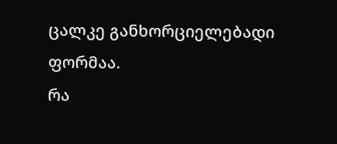ცალკე განხორციელებადი ფორმაა.
რა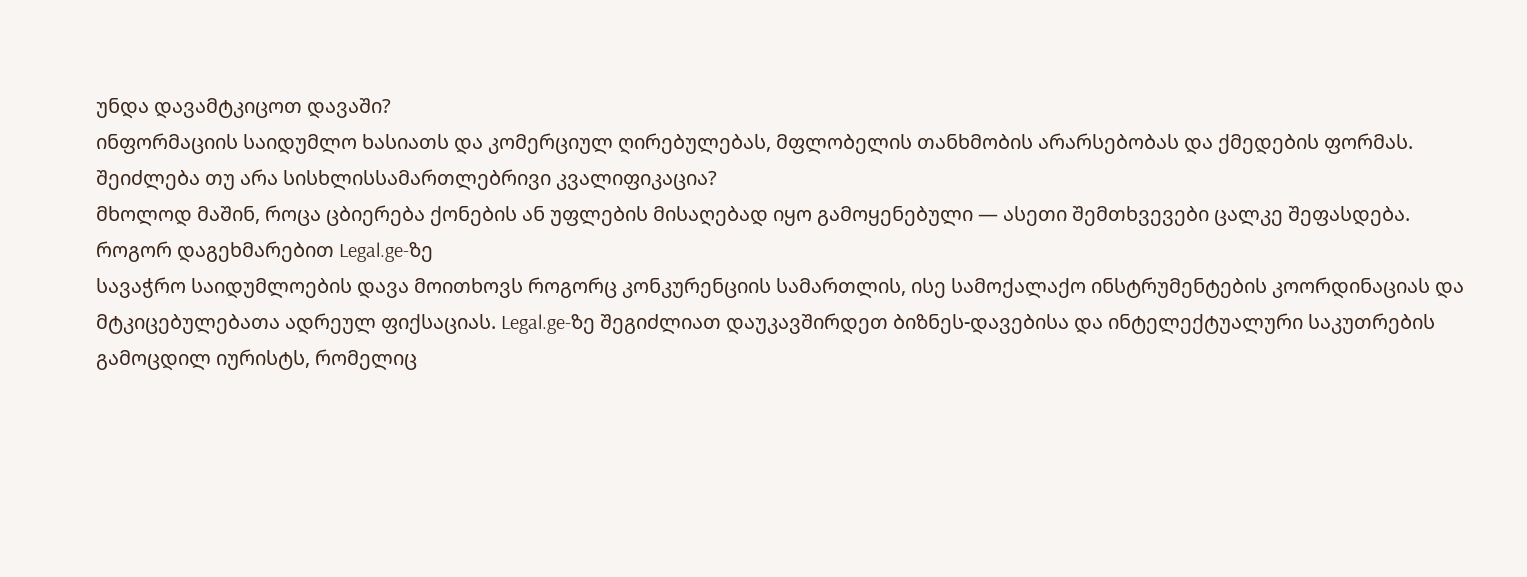უნდა დავამტკიცოთ დავაში?
ინფორმაციის საიდუმლო ხასიათს და კომერციულ ღირებულებას, მფლობელის თანხმობის არარსებობას და ქმედების ფორმას.
შეიძლება თუ არა სისხლისსამართლებრივი კვალიფიკაცია?
მხოლოდ მაშინ, როცა ცბიერება ქონების ან უფლების მისაღებად იყო გამოყენებული — ასეთი შემთხვევები ცალკე შეფასდება.
როგორ დაგეხმარებით Legal.ge-ზე
სავაჭრო საიდუმლოების დავა მოითხოვს როგორც კონკურენციის სამართლის, ისე სამოქალაქო ინსტრუმენტების კოორდინაციას და მტკიცებულებათა ადრეულ ფიქსაციას. Legal.ge-ზე შეგიძლიათ დაუკავშირდეთ ბიზნეს-დავებისა და ინტელექტუალური საკუთრების გამოცდილ იურისტს, რომელიც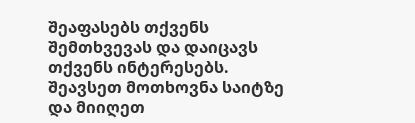შეაფასებს თქვენს შემთხვევას და დაიცავს თქვენს ინტერესებს. შეავსეთ მოთხოვნა საიტზე და მიიღეთ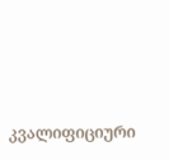კვალიფიციური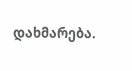დახმარება.